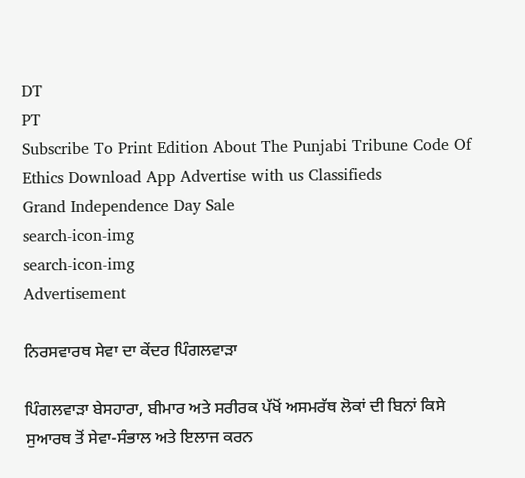DT
PT
Subscribe To Print Edition About The Punjabi Tribune Code Of Ethics Download App Advertise with us Classifieds
Grand Independence Day Sale
search-icon-img
search-icon-img
Advertisement

ਨਿਰਸਵਾਰਥ ਸੇਵਾ ਦਾ ਕੇਂਦਰ ਪਿੰਗਲਵਾੜਾ

ਪਿੰਗਲਵਾੜਾ ਬੇਸਹਾਰਾ, ਬੀਮਾਰ ਅਤੇ ਸਰੀਰਕ ਪੱਖੋਂ ਅਸਮਰੱਥ ਲੋਕਾਂ ਦੀ ਬਿਨਾਂ ਕਿਸੇ ਸੁਆਰਥ ਤੋਂ ਸੇਵਾ-ਸੰਭਾਲ ਅਤੇ ਇਲਾਜ ਕਰਨ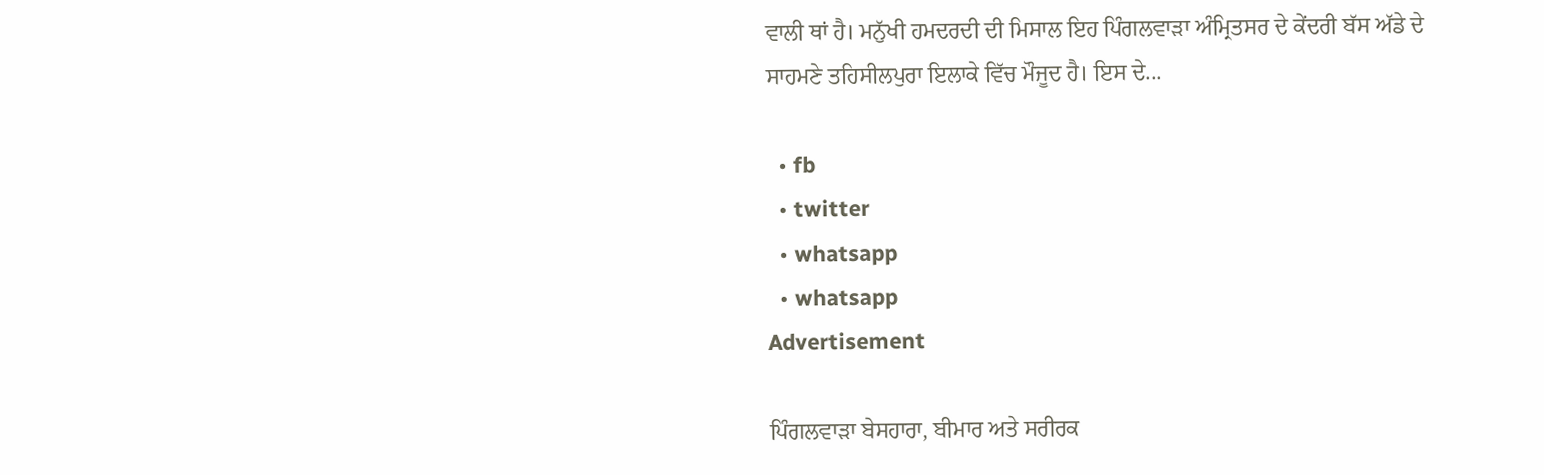ਵਾਲੀ ਥਾਂ ਹੈ। ਮਨੁੱਖੀ ਹਮਦਰਦੀ ਦੀ ਮਿਸਾਲ ਇਹ ਪਿੰਗਲਵਾੜਾ ਅੰਮ੍ਰਿਤਸਰ ਦੇ ਕੇਂਦਰੀ ਬੱਸ ਅੱਡੇ ਦੇ ਸਾਹਮਣੇ ਤਹਿਸੀਲਪੁਰਾ ਇਲਾਕੇ ਵਿੱਚ ਮੌਜੂਦ ਹੈ। ਇਸ ਦੇ...

  • fb
  • twitter
  • whatsapp
  • whatsapp
Advertisement

ਪਿੰਗਲਵਾੜਾ ਬੇਸਹਾਰਾ, ਬੀਮਾਰ ਅਤੇ ਸਰੀਰਕ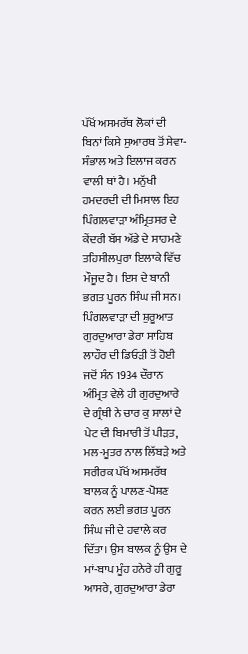ਪੱਖੋਂ ਅਸਮਰੱਥ ਲੋਕਾਂ ਦੀ ਬਿਨਾਂ ਕਿਸੇ ਸੁਆਰਥ ਤੋਂ ਸੇਵਾ-ਸੰਭਾਲ ਅਤੇ ਇਲਾਜ ਕਰਨ ਵਾਲੀ ਥਾਂ ਹੈ। ਮਨੁੱਖੀ ਹਮਦਰਦੀ ਦੀ ਮਿਸਾਲ ਇਹ ਪਿੰਗਲਵਾੜਾ ਅੰਮ੍ਰਿਤਸਰ ਦੇ ਕੇਂਦਰੀ ਬੱਸ ਅੱਡੇ ਦੇ ਸਾਹਮਣੇ ਤਹਿਸੀਲਪੁਰਾ ਇਲਾਕੇ ਵਿੱਚ ਮੌਜੂਦ ਹੈ। ਇਸ ਦੇ ਬਾਨੀ ਭਗਤ ਪੂਰਨ ਸਿੰਘ ਜੀ ਸਨ। ਪਿੰਗਲਵਾੜਾ ਦੀ ਸ਼ੁਰੂਆਤ ਗੁਰਦੁਆਰਾ ਡੇਰਾ ਸਾਹਿਬ ਲਾਹੌਰ ਦੀ ਡਿਓੜੀ ਤੋਂ ਹੋਈ ਜਦੋਂ ਸੰਨ 1934 ਦੌਰਾਨ ਅੰਮ੍ਰਿਤ ਵੇਲੇ ਹੀ ਗੁਰਦੁਆਰੇ ਦੇ ਗ੍ਰੰਥੀ ਨੇ ਚਾਰ ਕੁ ਸਾਲਾਂ ਦੇ ਪੇਟ ਦੀ ਬਿਮਾਰੀ ਤੋਂ ਪੀੜਤ, ਮਲ-ਮੂਤਰ ਨਾਲ ਲਿੱਬੜੇ ਅਤੇ ਸਰੀਰਕ ਪੱਖੋਂ ਅਸਮਰੱਥ ਬਾਲਕ ਨੂੰ ਪਾਲਣ-ਪੋਸ਼ਣ ਕਰਨ ਲਈ ਭਗਤ ਪੂਰਨ ਸਿੰਘ ਜੀ ਦੇ ਹਵਾਲੇ ਕਰ ਦਿੱਤਾ। ਉਸ ਬਾਲਕ ਨੂੰ ਉਸ ਦੇ ਮਾਂ-ਬਾਪ ਮੂੰਹ ਹਨੇਰੇ ਹੀ ਗੁਰੂ ਆਸਰੇ, ਗੁਰਦੁਆਰਾ ਡੇਰਾ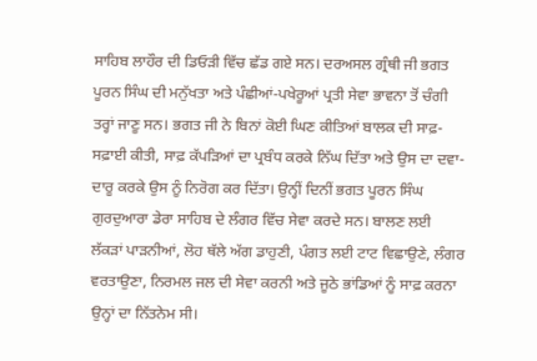ਸਾਹਿਬ ਲਾਹੌਰ ਦੀ ਡਿਓੜੀ ਵਿੱਚ ਛੱਡ ਗਏ ਸਨ। ਦਰਅਸਲ ਗ੍ਰੰਥੀ ਜੀ ਭਗਤ ਪੂਰਨ ਸਿੰਘ ਦੀ ਮਨੁੱਖਤਾ ਅਤੇ ਪੰਛੀਆਂ-ਪਖੇਰੂਆਂ ਪ੍ਰਤੀ ਸੇਵਾ ਭਾਵਨਾ ਤੋਂ ਚੰਗੀ ਤਰ੍ਹਾਂ ਜਾਣੂ ਸਨ। ਭਗਤ ਜੀ ਨੇ ਬਿਨਾਂ ਕੋਈ ਘਿਣ ਕੀਤਿਆਂ ਬਾਲਕ ਦੀ ਸਾਫ਼-ਸਫ਼ਾਈ ਕੀਤੀ, ਸਾਫ਼ ਕੱਪੜਿਆਂ ਦਾ ਪ੍ਰਬੰਧ ਕਰਕੇ ਨਿੱਘ ਦਿੱਤਾ ਅਤੇ ਉਸ ਦਾ ਦਵਾ-ਦਾਰੂ ਕਰਕੇ ਉਸ ਨੂੰ ਨਿਰੋਗ ਕਰ ਦਿੱਤਾ। ਉਨ੍ਹੀਂ ਦਿਨੀਂ ਭਗਤ ਪੂਰਨ ਸਿੰਘ ਗੁਰਦੁਆਰਾ ਡੇਰਾ ਸਾਹਿਬ ਦੇ ਲੰਗਰ ਵਿੱਚ ਸੇਵਾ ਕਰਦੇ ਸਨ। ਬਾਲਣ ਲਈ ਲੱਕੜਾਂ ਪਾੜਨੀਆਂ, ਲੋਹ ਥੱਲੇ ਅੱਗ ਡਾਹੁਣੀ, ਪੰਗਤ ਲਈ ਟਾਟ ਵਿਛਾਉਣੇ, ਲੰਗਰ ਵਰਤਾਉਣਾ, ਨਿਰਮਲ ਜਲ ਦੀ ਸੇਵਾ ਕਰਨੀ ਅਤੇ ਜੂਠੇ ਭਾਂਡਿਆਂ ਨੂੰ ਸਾਫ਼ ਕਰਨਾ ਉਨ੍ਹਾਂ ਦਾ ਨਿੱਤਨੇਮ ਸੀ।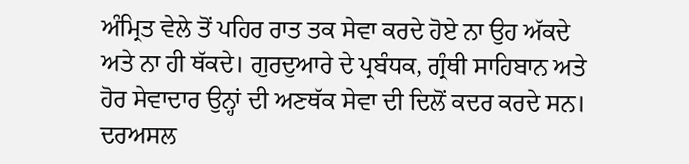ਅੰਮ੍ਰਿਤ ਵੇਲੇ ਤੋਂ ਪਹਿਰ ਰਾਤ ਤਕ ਸੇਵਾ ਕਰਦੇ ਹੋਏ ਨਾ ਉਹ ਅੱਕਦੇ ਅਤੇ ਨਾ ਹੀ ਥੱਕਦੇ। ਗੁਰਦੁਆਰੇ ਦੇ ਪ੍ਰਬੰਧਕ, ਗ੍ਰੰਥੀ ਸਾਹਿਬਾਨ ਅਤੇ ਹੋਰ ਸੇਵਾਦਾਰ ਉਨ੍ਹਾਂ ਦੀ ਅਣਥੱਕ ਸੇਵਾ ਦੀ ਦਿਲੋਂ ਕਦਰ ਕਰਦੇ ਸਨ। ਦਰਅਸਲ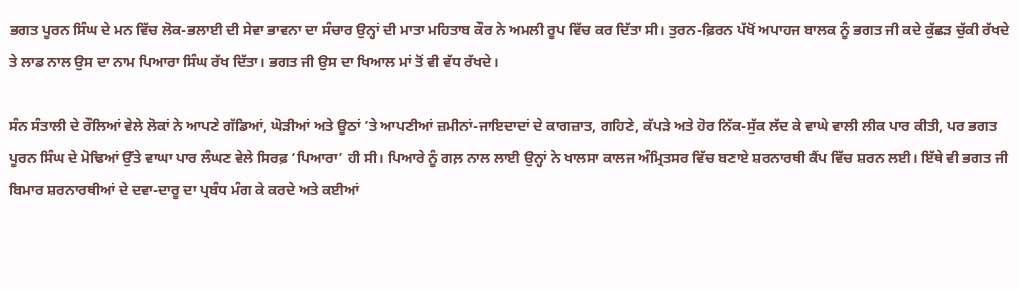ਭਗਤ ਪੂਰਨ ਸਿੰਘ ਦੇ ਮਨ ਵਿੱਚ ਲੋਕ-ਭਲਾਈ ਦੀ ਸੇਵਾ ਭਾਵਨਾ ਦਾ ਸੰਚਾਰ ਉਨ੍ਹਾਂ ਦੀ ਮਾਤਾ ਮਹਿਤਾਬ ਕੌਰ ਨੇ ਅਮਲੀ ਰੂਪ ਵਿੱਚ ਕਰ ਦਿੱਤਾ ਸੀ। ਤੁਰਨ-ਫ਼ਿਰਨ ਪੱਖੋਂ ਅਪਾਹਜ ਬਾਲਕ ਨੂੰ ਭਗਤ ਜੀ ਕਦੇ ਕੁੱਛੜ ਚੁੱਕੀ ਰੱਖਦੇ ਤੇ ਲਾਡ ਨਾਲ ਉਸ ਦਾ ਨਾਮ ਪਿਆਰਾ ਸਿੰਘ ਰੱਖ ਦਿੱਤਾ। ਭਗਤ ਜੀ ਉਸ ਦਾ ਖਿਆਲ ਮਾਂ ਤੋਂ ਵੀ ਵੱਧ ਰੱਖਦੇ।

ਸੰਨ ਸੰਤਾਲੀ ਦੇ ਰੌਲਿਆਂ ਵੇਲੇ ਲੋਕਾਂ ਨੇ ਆਪਣੇ ਗੱਡਿਆਂ, ਘੋੜੀਆਂ ਅਤੇ ਊਠਾਂ ’ਤੇ ਆਪਣੀਆਂ ਜ਼ਮੀਨਾਂ-ਜਾਇਦਾਦਾਂ ਦੇ ਕਾਗਜ਼ਾਤ, ਗਹਿਣੇ, ਕੱਪੜੇ ਅਤੇ ਹੋਰ ਨਿੱਕ-ਸੁੱਕ ਲੱਦ ਕੇ ਵਾਘੇ ਵਾਲੀ ਲੀਕ ਪਾਰ ਕੀਤੀ, ਪਰ ਭਗਤ ਪੂਰਨ ਸਿੰਘ ਦੇ ਮੋਢਿਆਂ ਉੱਤੇ ਵਾਘਾ ਪਾਰ ਲੰਘਣ ਵੇਲੇ ਸਿਰਫ਼ ‘ਪਿਆਰਾ’ ਹੀ ਸੀ। ਪਿਆਰੇ ਨੂੰ ਗਲ਼ ਨਾਲ ਲਾਈ ਉਨ੍ਹਾਂ ਨੇ ਖਾਲਸਾ ਕਾਲਜ ਅੰਮ੍ਰਿਤਸਰ ਵਿੱਚ ਬਣਾਏ ਸ਼ਰਨਾਰਥੀ ਕੈਂਪ ਵਿੱਚ ਸ਼ਰਨ ਲਈ। ਇੱਥੇ ਵੀ ਭਗਤ ਜੀ ਬਿਮਾਰ ਸ਼ਰਨਾਰਥੀਆਂ ਦੇ ਦਵਾ-ਦਾਰੂ ਦਾ ਪ੍ਰਬੰਧ ਮੰਗ ਕੇ ਕਰਦੇ ਅਤੇ ਕਈਆਂ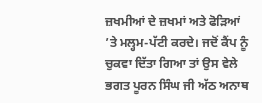ਜ਼ਖਮੀਆਂ ਦੇ ਜ਼ਖਮਾਂ ਅਤੇ ਫੋੜਿਆਂ ’ਤੇ ਮਲ੍ਹਮ-ਪੱਟੀ ਕਰਦੇ। ਜਦੋਂ ਕੈਂਪ ਨੂੰ ਚੁਕਵਾ ਦਿੱਤਾ ਗਿਆ ਤਾਂ ਉਸ ਵੇਲੇ ਭਗਤ ਪੂਰਨ ਸਿੰਘ ਜੀ ਅੱਠ ਅਨਾਥ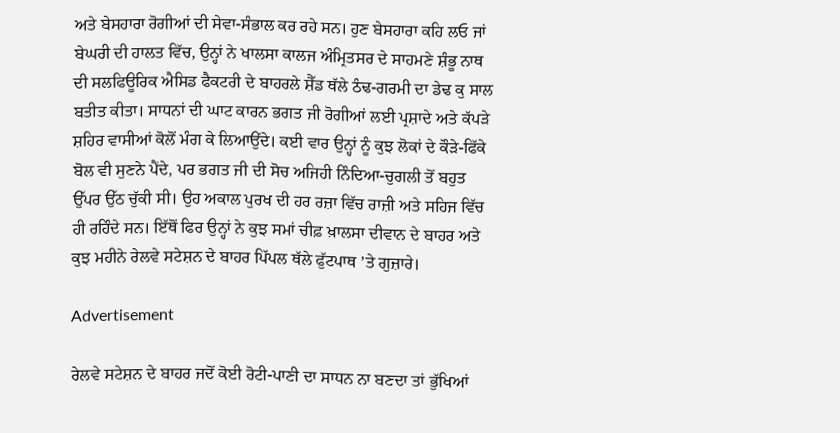ਅਤੇ ਬੇਸਹਾਰਾ ਰੋਗੀਆਂ ਦੀ ਸੇਵਾ-ਸੰਭਾਲ ਕਰ ਰਹੇ ਸਨ। ਹੁਣ ਬੇਸਹਾਰਾ ਕਹਿ ਲਓ ਜਾਂ ਬੇਘਰੀ ਦੀ ਹਾਲਤ ਵਿੱਚ, ਉਨ੍ਹਾਂ ਨੇ ਖਾਲਸਾ ਕਾਲਜ ਅੰਮ੍ਰਿਤਸਰ ਦੇ ਸਾਹਮਣੇ ਸ਼ੰਭੂ ਨਾਥ ਦੀ ਸਲਫਿਊਰਿਕ ਐਸਿਡ ਫੈਕਟਰੀ ਦੇ ਬਾਹਰਲੇ ਸ਼ੈੱਡ ਥੱਲੇ ਠੰਢ-ਗਰਮੀ ਦਾ ਡੇਢ ਕੁ ਸਾਲ ਬਤੀਤ ਕੀਤਾ। ਸਾਧਨਾਂ ਦੀ ਘਾਟ ਕਾਰਨ ਭਗਤ ਜੀ ਰੋਗੀਆਂ ਲਈ ਪ੍ਰਸ਼ਾਦੇ ਅਤੇ ਕੱਪੜੇ ਸ਼ਹਿਰ ਵਾਸੀਆਂ ਕੋਲੋਂ ਮੰਗ ਕੇ ਲਿਆਉਂਦੇ। ਕਈ ਵਾਰ ਉਨ੍ਹਾਂ ਨੂੰ ਕੁਝ ਲੋਕਾਂ ਦੇ ਕੌੜੇ-ਫਿੱਕੇ ਬੋਲ ਵੀ ਸੁਣਨੇ ਪੈਂਦੇ, ਪਰ ਭਗਤ ਜੀ ਦੀ ਸੋਚ ਅਜਿਹੀ ਨਿੰਦਿਆ-ਚੁਗਲੀ ਤੋਂ ਬਹੁਤ ਉੱਪਰ ਉੱਠ ਚੁੱਕੀ ਸੀ। ਉਹ ਅਕਾਲ ਪੁਰਖ ਦੀ ਹਰ ਰਜ਼ਾ ਵਿੱਚ ਰਾਜ਼ੀ ਅਤੇ ਸਹਿਜ ਵਿੱਚ ਹੀ ਰਹਿੰਦੇ ਸਨ। ਇੱਥੋਂ ਫਿਰ ਉਨ੍ਹਾਂ ਨੇ ਕੁਝ ਸਮਾਂ ਚੀਫ਼ ਖ਼ਾਲਸਾ ਦੀਵਾਨ ਦੇ ਬਾਹਰ ਅਤੇ ਕੁਝ ਮਹੀਨੇ ਰੇਲਵੇ ਸਟੇਸ਼ਨ ਦੇ ਬਾਹਰ ਪਿੱਪਲ ਥੱਲੇ ਫੁੱਟਪਾਥ ’ਤੇ ਗੁਜ਼ਾਰੇ।

Advertisement

ਰੇਲਵੇ ਸਟੇਸ਼ਨ ਦੇ ਬਾਹਰ ਜਦੋਂ ਕੋਈ ਰੋਟੀ-ਪਾਣੀ ਦਾ ਸਾਧਨ ਨਾ ਬਣਦਾ ਤਾਂ ਭੁੱਖਿਆਂ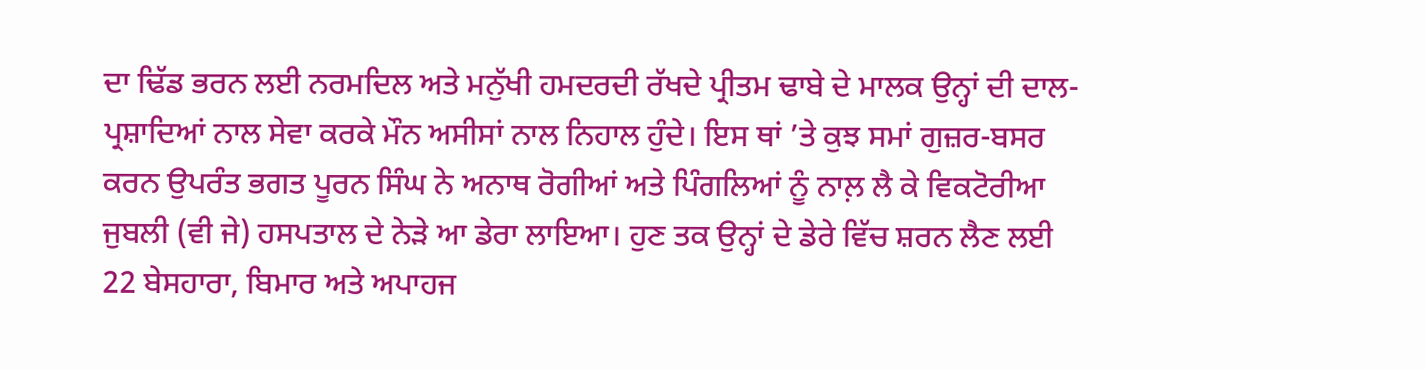ਦਾ ਢਿੱਡ ਭਰਨ ਲਈ ਨਰਮਦਿਲ ਅਤੇ ਮਨੁੱਖੀ ਹਮਦਰਦੀ ਰੱਖਦੇ ਪ੍ਰੀਤਮ ਢਾਬੇ ਦੇ ਮਾਲਕ ਉਨ੍ਹਾਂ ਦੀ ਦਾਲ-ਪ੍ਰਸ਼ਾਦਿਆਂ ਨਾਲ ਸੇਵਾ ਕਰਕੇ ਮੌਨ ਅਸੀਸਾਂ ਨਾਲ ਨਿਹਾਲ ਹੁੰਦੇ। ਇਸ ਥਾਂ ’ਤੇ ਕੁਝ ਸਮਾਂ ਗੁਜ਼ਰ-ਬਸਰ ਕਰਨ ਉਪਰੰਤ ਭਗਤ ਪੂਰਨ ਸਿੰਘ ਨੇ ਅਨਾਥ ਰੋਗੀਆਂ ਅਤੇ ਪਿੰਗਲਿਆਂ ਨੂੰ ਨਾਲ਼ ਲੈ ਕੇ ਵਿਕਟੋਰੀਆ ਜੁਬਲੀ (ਵੀ ਜੇ) ਹਸਪਤਾਲ ਦੇ ਨੇੜੇ ਆ ਡੇਰਾ ਲਾਇਆ। ਹੁਣ ਤਕ ਉਨ੍ਹਾਂ ਦੇ ਡੇਰੇ ਵਿੱਚ ਸ਼ਰਨ ਲੈਣ ਲਈ 22 ਬੇਸਹਾਰਾ, ਬਿਮਾਰ ਅਤੇ ਅਪਾਹਜ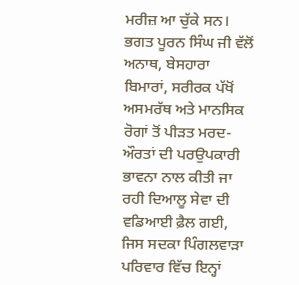ਮਰੀਜ਼ ਆ ਚੁੱਕੇ ਸਨ। ਭਗਤ ਪੂਰਨ ਸਿੰਘ ਜੀ ਵੱਲੋਂ ਅਨਾਥ, ਬੇਸਹਾਰਾ ਬਿਮਾਰਾਂ, ਸਰੀਰਕ ਪੱਖੋਂ ਅਸਮਰੱਥ ਅਤੇ ਮਾਨਸਿਕ ਰੋਗਾਂ ਤੋਂ ਪੀੜਤ ਮਰਦ-ਔਰਤਾਂ ਦੀ ਪਰਉਪਕਾਰੀ ਭਾਵਨਾ ਨਾਲ ਕੀਤੀ ਜਾ ਰਹੀ ਦਿਆਲੂ ਸੇਵਾ ਦੀ ਵਡਿਆਈ ਫ਼ੈਲ ਗਈ, ਜਿਸ ਸਦਕਾ ਪਿੰਗਲਵਾੜਾ ਪਰਿਵਾਰ ਵਿੱਚ ਇਨ੍ਹਾਂ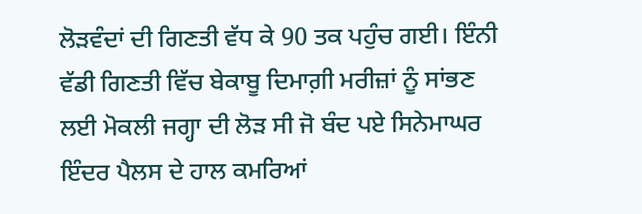ਲੋੜਵੰਦਾਂ ਦੀ ਗਿਣਤੀ ਵੱਧ ਕੇ 90 ਤਕ ਪਹੁੰਚ ਗਈ। ਇੰਨੀ ਵੱਡੀ ਗਿਣਤੀ ਵਿੱਚ ਬੇਕਾਬੂ ਦਿਮਾਗ਼ੀ ਮਰੀਜ਼ਾਂ ਨੂੰ ਸਾਂਭਣ ਲਈ ਮੋਕਲੀ ਜਗ੍ਹਾ ਦੀ ਲੋੜ ਸੀ ਜੋ ਬੰਦ ਪਏ ਸਿਨੇਮਾਘਰ ਇੰਦਰ ਪੈਲਸ ਦੇ ਹਾਲ ਕਮਰਿਆਂ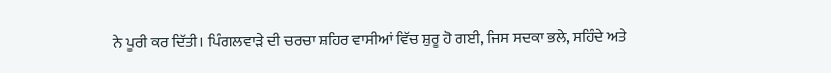ਨੇ ਪੂਰੀ ਕਰ ਦਿੱਤੀ। ਪਿੰਗਲਵਾੜੇ ਦੀ ਚਰਚਾ ਸ਼ਹਿਰ ਵਾਸੀਆਂ ਵਿੱਚ ਸ਼ੁਰੂ ਹੋ ਗਈ, ਜਿਸ ਸਦਕਾ ਭਲੇ, ਸਹਿੰਦੇ ਅਤੇ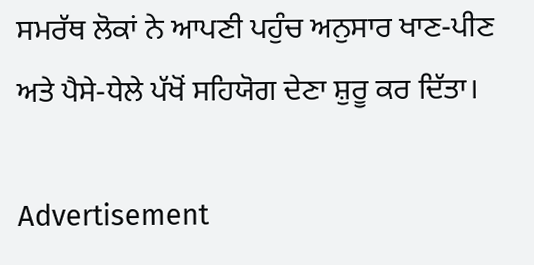ਸਮਰੱਥ ਲੋਕਾਂ ਨੇ ਆਪਣੀ ਪਹੁੰਚ ਅਨੁਸਾਰ ਖਾਣ-ਪੀਣ ਅਤੇ ਪੈਸੇ-ਧੇਲੇ ਪੱਖੋਂ ਸਹਿਯੋਗ ਦੇਣਾ ਸ਼ੁਰੂ ਕਰ ਦਿੱਤਾ।

Advertisement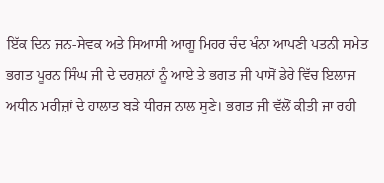ਇੱਕ ਦਿਨ ਜਨ-ਸੇਵਕ ਅਤੇ ਸਿਆਸੀ ਆਗੂ ਮਿਹਰ ਚੰਦ ਖੰਨਾ ਆਪਣੀ ਪਤਨੀ ਸਮੇਤ ਭਗਤ ਪੂਰਨ ਸਿੰਘ ਜੀ ਦੇ ਦਰਸ਼ਨਾਂ ਨੂੰ ਆਏ ਤੇ ਭਗਤ ਜੀ ਪਾਸੋਂ ਡੇਰੇ ਵਿੱਚ ਇਲਾਜ ਅਧੀਨ ਮਰੀਜ਼ਾਂ ਦੇ ਹਾਲਾਤ ਬੜੇ ਧੀਰਜ ਨਾਲ ਸੁਣੇ। ਭਗਤ ਜੀ ਵੱਲੋਂ ਕੀਤੀ ਜਾ ਰਹੀ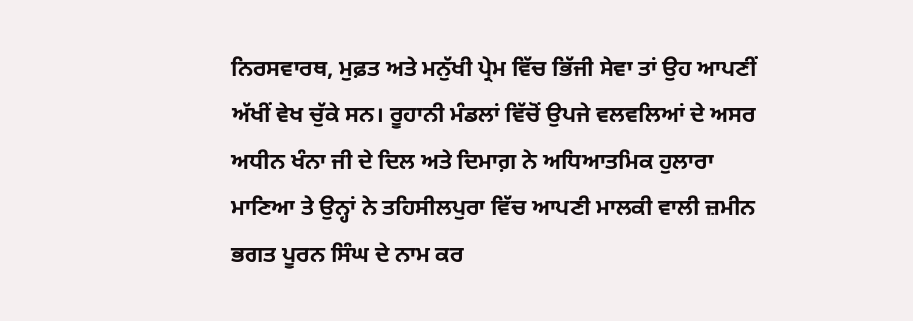ਨਿਰਸਵਾਰਥ, ਮੁਫ਼ਤ ਅਤੇ ਮਨੁੱਖੀ ਪ੍ਰੇਮ ਵਿੱਚ ਭਿੱਜੀ ਸੇਵਾ ਤਾਂ ਉਹ ਆਪਣੀਂ ਅੱਖੀਂ ਵੇਖ ਚੁੱਕੇ ਸਨ। ਰੂਹਾਨੀ ਮੰਡਲਾਂ ਵਿੱਚੋਂ ਉਪਜੇ ਵਲਵਲਿਆਂ ਦੇ ਅਸਰ ਅਧੀਨ ਖੰਨਾ ਜੀ ਦੇ ਦਿਲ ਅਤੇ ਦਿਮਾਗ਼ ਨੇ ਅਧਿਆਤਮਿਕ ਹੁਲਾਰਾ ਮਾਣਿਆ ਤੇ ਉਨ੍ਹਾਂ ਨੇ ਤਹਿਸੀਲਪੁਰਾ ਵਿੱਚ ਆਪਣੀ ਮਾਲਕੀ ਵਾਲੀ ਜ਼ਮੀਨ ਭਗਤ ਪੂਰਨ ਸਿੰਘ ਦੇ ਨਾਮ ਕਰ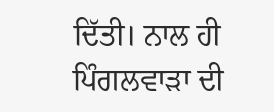ਦਿੱਤੀ। ਨਾਲ ਹੀ ਪਿੰਗਲਵਾੜਾ ਦੀ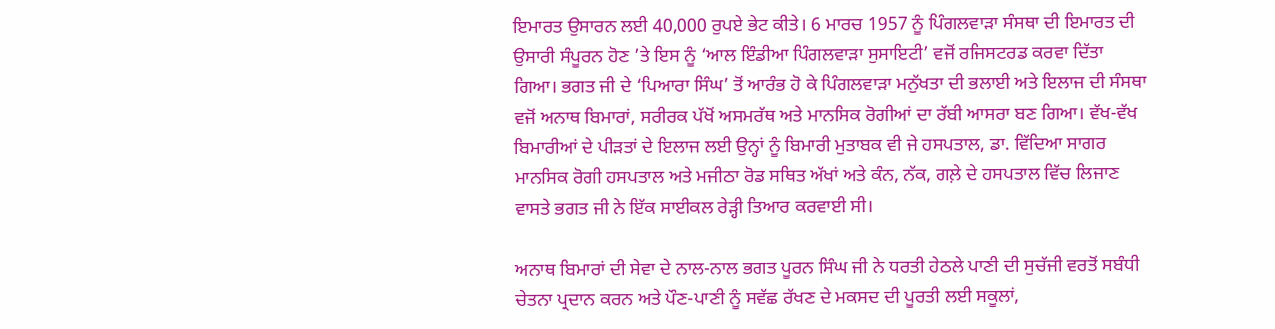ਇਮਾਰਤ ਉਸਾਰਨ ਲਈ 40,000 ਰੁਪਏ ਭੇਟ ਕੀਤੇ। 6 ਮਾਰਚ 1957 ਨੂੰ ਪਿੰਗਲਵਾੜਾ ਸੰਸਥਾ ਦੀ ਇਮਾਰਤ ਦੀ ਉਸਾਰੀ ਸੰਪੂਰਨ ਹੋਣ ’ਤੇ ਇਸ ਨੂੰ ‘ਆਲ ਇੰਡੀਆ ਪਿੰਗਲਵਾੜਾ ਸੁਸਾਇਟੀ’ ਵਜੋਂ ਰਜਿਸਟਰਡ ਕਰਵਾ ਦਿੱਤਾ ਗਿਆ। ਭਗਤ ਜੀ ਦੇ ‘ਪਿਆਰਾ ਸਿੰਘ’ ਤੋਂ ਆਰੰਭ ਹੋ ਕੇ ਪਿੰਗਲਵਾੜਾ ਮਨੁੱਖਤਾ ਦੀ ਭਲਾਈ ਅਤੇ ਇਲਾਜ ਦੀ ਸੰਸਥਾ ਵਜੋਂ ਅਨਾਥ ਬਿਮਾਰਾਂ, ਸਰੀਰਕ ਪੱਖੋਂ ਅਸਮਰੱਥ ਅਤੇ ਮਾਨਸਿਕ ਰੋਗੀਆਂ ਦਾ ਰੱਬੀ ਆਸਰਾ ਬਣ ਗਿਆ। ਵੱਖ-ਵੱਖ ਬਿਮਾਰੀਆਂ ਦੇ ਪੀੜਤਾਂ ਦੇ ਇਲਾਜ ਲਈ ਉਨ੍ਹਾਂ ਨੂੰ ਬਿਮਾਰੀ ਮੁਤਾਬਕ ਵੀ ਜੇ ਹਸਪਤਾਲ, ਡਾ. ਵਿੱਦਿਆ ਸਾਗਰ ਮਾਨਸਿਕ ਰੋਗੀ ਹਸਪਤਾਲ ਅਤੇ ਮਜੀਠਾ ਰੋਡ ਸਥਿਤ ਅੱਖਾਂ ਅਤੇ ਕੰਨ, ਨੱਕ, ਗਲ਼ੇ ਦੇ ਹਸਪਤਾਲ ਵਿੱਚ ਲਿਜਾਣ ਵਾਸਤੇ ਭਗਤ ਜੀ ਨੇ ਇੱਕ ਸਾਈਕਲ ਰੇੜ੍ਹੀ ਤਿਆਰ ਕਰਵਾਈ ਸੀ।

ਅਨਾਥ ਬਿਮਾਰਾਂ ਦੀ ਸੇਵਾ ਦੇ ਨਾਲ-ਨਾਲ ਭਗਤ ਪੂਰਨ ਸਿੰਘ ਜੀ ਨੇ ਧਰਤੀ ਹੇਠਲੇ ਪਾਣੀ ਦੀ ਸੁਚੱਜੀ ਵਰਤੋਂ ਸਬੰਧੀ ਚੇਤਨਾ ਪ੍ਰਦਾਨ ਕਰਨ ਅਤੇ ਪੌਣ-ਪਾਣੀ ਨੂੰ ਸਵੱਛ ਰੱਖਣ ਦੇ ਮਕਸਦ ਦੀ ਪੂਰਤੀ ਲਈ ਸਕੂਲਾਂ,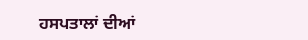ਹਸਪਤਾਲਾਂ ਦੀਆਂ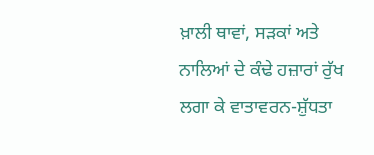ਖ਼ਾਲੀ ਥਾਵਾਂ, ਸੜਕਾਂ ਅਤੇ ਨਾਲਿਆਂ ਦੇ ਕੰਢੇ ਹਜ਼ਾਰਾਂ ਰੁੱਖ ਲਗਾ ਕੇ ਵਾਤਾਵਰਨ-ਸ਼ੁੱਧਤਾ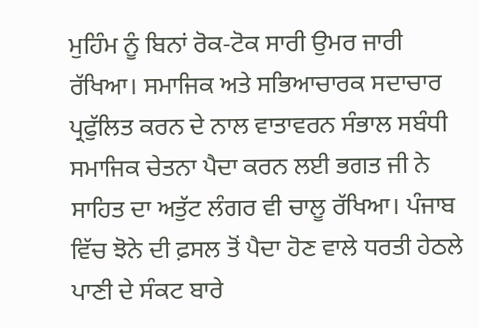ਮੁਹਿੰਮ ਨੂੰ ਬਿਨਾਂ ਰੋਕ-ਟੋਕ ਸਾਰੀ ਉਮਰ ਜਾਰੀ ਰੱਖਿਆ। ਸਮਾਜਿਕ ਅਤੇ ਸਭਿਆਚਾਰਕ ਸਦਾਚਾਰ ਪ੍ਰਫੁੱਲਿਤ ਕਰਨ ਦੇ ਨਾਲ ਵਾਤਾਵਰਨ ਸੰਭਾਲ ਸਬੰਧੀ ਸਮਾਜਿਕ ਚੇਤਨਾ ਪੈਦਾ ਕਰਨ ਲਈ ਭਗਤ ਜੀ ਨੇ ਸਾਹਿਤ ਦਾ ਅਤੁੱਟ ਲੰਗਰ ਵੀ ਚਾਲੂ ਰੱਖਿਆ। ਪੰਜਾਬ ਵਿੱਚ ਝੋਨੇ ਦੀ ਫ਼ਸਲ ਤੋਂ ਪੈਦਾ ਹੋਣ ਵਾਲੇ ਧਰਤੀ ਹੇਠਲੇ ਪਾਣੀ ਦੇ ਸੰਕਟ ਬਾਰੇ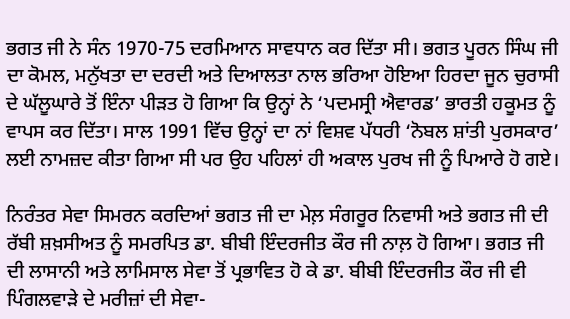ਭਗਤ ਜੀ ਨੇ ਸੰਨ 1970-75 ਦਰਮਿਆਨ ਸਾਵਧਾਨ ਕਰ ਦਿੱਤਾ ਸੀ। ਭਗਤ ਪੂਰਨ ਸਿੰਘ ਜੀ ਦਾ ਕੋਮਲ, ਮਨੁੱਖਤਾ ਦਾ ਦਰਦੀ ਅਤੇ ਦਿਆਲਤਾ ਨਾਲ ਭਰਿਆ ਹੋਇਆ ਹਿਰਦਾ ਜੂਨ ਚੁਰਾਸੀ ਦੇ ਘੱਲੂਘਾਰੇ ਤੋਂ ਇੰਨਾ ਪੀੜਤ ਹੋ ਗਿਆ ਕਿ ਉਨ੍ਹਾਂ ਨੇ ‘ਪਦਮਸ੍ਰੀ ਐਵਾਰਡ’ ਭਾਰਤੀ ਹਕੂਮਤ ਨੂੰ ਵਾਪਸ ਕਰ ਦਿੱਤਾ। ਸਾਲ 1991 ਵਿੱਚ ਉਨ੍ਹਾਂ ਦਾ ਨਾਂ ਵਿਸ਼ਵ ਪੱਧਰੀ ‘ਨੋਬਲ ਸ਼ਾਂਤੀ ਪੁਰਸਕਾਰ’ ਲਈ ਨਾਮਜ਼ਦ ਕੀਤਾ ਗਿਆ ਸੀ ਪਰ ਉਹ ਪਹਿਲਾਂ ਹੀ ਅਕਾਲ ਪੁਰਖ ਜੀ ਨੂੰ ਪਿਆਰੇ ਹੋ ਗਏ।

ਨਿਰੰਤਰ ਸੇਵਾ ਸਿਮਰਨ ਕਰਦਿਆਂ ਭਗਤ ਜੀ ਦਾ ਮੇਲ਼ ਸੰਗਰੂਰ ਨਿਵਾਸੀ ਅਤੇ ਭਗਤ ਜੀ ਦੀ ਰੱਬੀ ਸ਼ਖ਼ਸੀਅਤ ਨੂੰ ਸਮਰਪਿਤ ਡਾ. ਬੀਬੀ ਇੰਦਰਜੀਤ ਕੌਰ ਜੀ ਨਾਲ਼ ਹੋ ਗਿਆ। ਭਗਤ ਜੀ ਦੀ ਲਾਸਾਨੀ ਅਤੇ ਲਾਮਿਸਾਲ ਸੇਵਾ ਤੋਂ ਪ੍ਰਭਾਵਿਤ ਹੋ ਕੇ ਡਾ. ਬੀਬੀ ਇੰਦਰਜੀਤ ਕੌਰ ਜੀ ਵੀ ਪਿੰਗਲਵਾੜੇ ਦੇ ਮਰੀਜ਼ਾਂ ਦੀ ਸੇਵਾ-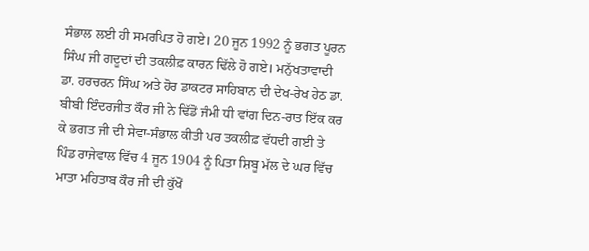ਸੰਭਾਲ ਲਈ ਹੀ ਸਮਰਪਿਤ ਹੋ ਗਏ। 20 ਜੂਨ 1992 ਨੂੰ ਭਗਤ ਪੂਰਨ ਸਿੰਘ ਜੀ ਗਦੂਦਾਂ ਦੀ ਤਕਲੀਫ਼ ਕਾਰਨ ਢਿੱਲੇ ਹੋ ਗਏ। ਮਨੁੱਖਤਾਵਾਦੀ ਡਾ. ਹਰਚਰਨ ਸਿੰਘ ਅਤੇ ਹੋਰ ਡਾਕਟਰ ਸਾਹਿਬਾਨ ਦੀ ਦੇਖ-ਰੇਖ ਹੇਠ ਡਾ. ਬੀਬੀ ਇੰਦਰਜੀਤ ਕੌਰ ਜੀ ਨੇ ਢਿੱਡੋਂ ਜੰਮੀ ਧੀ ਵਾਂਗ ਦਿਨ-ਰਾਤ ਇੱਕ ਕਰ ਕੇ ਭਗਤ ਜੀ ਦੀ ਸੇਵਾ-ਸੰਭਾਲ ਕੀਤੀ ਪਰ ਤਕਲੀਫ਼ ਵੱਧਦੀ ਗਈ ਤੇ ਪਿੰਡ ਰਾਜੇਵਾਲ ਵਿੱਚ 4 ਜੂਨ 1904 ਨੂੰ ਪਿਤਾ ਸ਼ਿਬੂ ਮੱਲ ਦੇ ਘਰ ਵਿੱਚ ਮਾਤਾ ਮਹਿਤਾਬ ਕੌਰ ਜੀ ਦੀ ਕੁੱਖੋਂ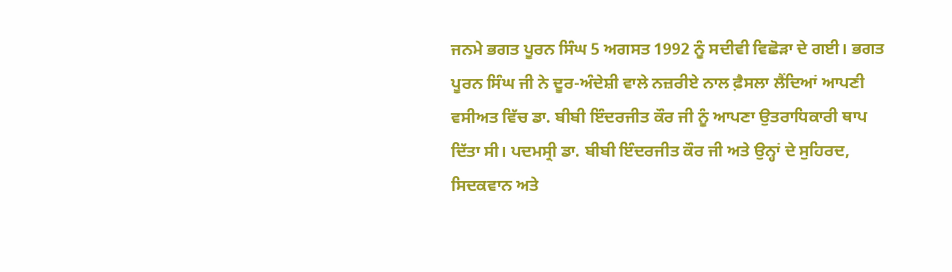ਜਨਮੇ ਭਗਤ ਪੂਰਨ ਸਿੰਘ 5 ਅਗਸਤ 1992 ਨੂੰ ਸਦੀਵੀ ਵਿਛੋੜਾ ਦੇ ਗਈ। ਭਗਤ ਪੂਰਨ ਸਿੰਘ ਜੀ ਨੇ ਦੂਰ-ਅੰਦੇਸ਼ੀ ਵਾਲੇ ਨਜ਼ਰੀਏ ਨਾਲ ਫ਼ੈਸਲਾ ਲੈਂਦਿਆਂ ਆਪਣੀ ਵਸੀਅਤ ਵਿੱਚ ਡਾ. ਬੀਬੀ ਇੰਦਰਜੀਤ ਕੌਰ ਜੀ ਨੂੰ ਆਪਣਾ ਉਤਰਾਧਿਕਾਰੀ ਥਾਪ ਦਿੱਤਾ ਸੀ। ਪਦਮਸ੍ਰੀ ਡਾ. ਬੀਬੀ ਇੰਦਰਜੀਤ ਕੌਰ ਜੀ ਅਤੇ ਉਨ੍ਹਾਂ ਦੇ ਸੁਹਿਰਦ, ਸਿਦਕਵਾਨ ਅਤੇ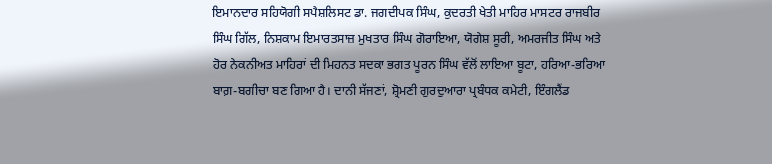ਇਮਾਨਦਾਰ ਸਹਿਯੋਗੀ ਸਪੈਸ਼ਲਿਸਟ ਡਾ. ਜਗਦੀਪਕ ਸਿੰਘ, ਕੁਦਰਤੀ ਖੇਤੀ ਮਾਹਿਰ ਮਾਸਟਰ ਰਾਜਬੀਰ ਸਿੰਘ ਗਿੱਲ, ਨਿਸ਼ਕਾਮ ਇਮਾਰਤਸਾਜ਼ ਮੁਖਤਾਰ ਸਿੰਘ ਗੋਰਾਇਆ, ਯੋਗੇਸ਼ ਸੂਰੀ, ਅਮਰਜੀਤ ਸਿੰਘ ਅਤੇ ਹੋਰ ਨੇਕਨੀਅਤ ਮਾਹਿਰਾਂ ਦੀ ਮਿਹਨਤ ਸਦਕਾ ਭਗਤ ਪੂਰਨ ਸਿੰਘ ਵੱਲੋਂ ਲਾਇਆ ਬੂਟਾ, ਹਰਿਆ-ਭਰਿਆ ਬਾਗ਼-ਬਗੀਚਾ ਬਣ ਗਿਆ ਹੈ। ਦਾਨੀ ਸੱਜਣਾਂ, ਸ਼੍ਰੋਮਣੀ ਗੁਰਦੁਆਰਾ ਪ੍ਰਬੰਧਕ ਕਮੇਟੀ, ਇੰਗਲੈਂਡ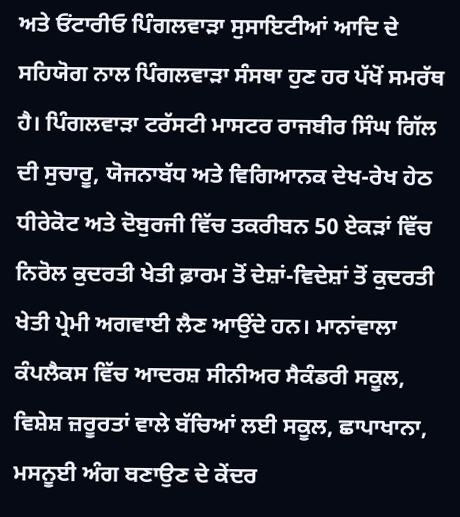ਅਤੇ ਓਂਟਾਰੀਓ ਪਿੰਗਲਵਾੜਾ ਸੁਸਾਇਟੀਆਂ ਆਦਿ ਦੇ ਸਹਿਯੋਗ ਨਾਲ ਪਿੰਗਲਵਾੜਾ ਸੰਸਥਾ ਹੁਣ ਹਰ ਪੱਖੋਂ ਸਮਰੱਥ ਹੈ। ਪਿੰਗਲਵਾੜਾ ਟਰੱਸਟੀ ਮਾਸਟਰ ਰਾਜਬੀਰ ਸਿੰਘ ਗਿੱਲ ਦੀ ਸੁਚਾਰੂ, ਯੋਜਨਾਬੱਧ ਅਤੇ ਵਿਗਿਆਨਕ ਦੇਖ-ਰੇਖ ਹੇਠ ਧੀਰੇਕੋਟ ਅਤੇ ਦੋਬੁਰਜੀ ਵਿੱਚ ਤਕਰੀਬਨ 50 ਏਕੜਾਂ ਵਿੱਚ ਨਿਰੋਲ ਕੁਦਰਤੀ ਖੇਤੀ ਫ਼ਾਰਮ ਤੋਂ ਦੇਸ਼ਾਂ-ਵਿਦੇਸ਼ਾਂ ਤੋਂ ਕੁਦਰਤੀ ਖੇਤੀ ਪ੍ਰੇਮੀ ਅਗਵਾਈ ਲੈਣ ਆਉਂਦੇ ਹਨ। ਮਾਨਾਂਵਾਲਾ ਕੰਪਲੈਕਸ ਵਿੱਚ ਆਦਰਸ਼ ਸੀਨੀਅਰ ਸੈਕੰਡਰੀ ਸਕੂਲ, ਵਿਸ਼ੇਸ਼ ਜ਼ਰੂਰਤਾਂ ਵਾਲੇ ਬੱਚਿਆਂ ਲਈ ਸਕੂਲ, ਛਾਪਾਖਾਨਾ, ਮਸਨੂਈ ਅੰਗ ਬਣਾਉਣ ਦੇ ਕੇਂਦਰ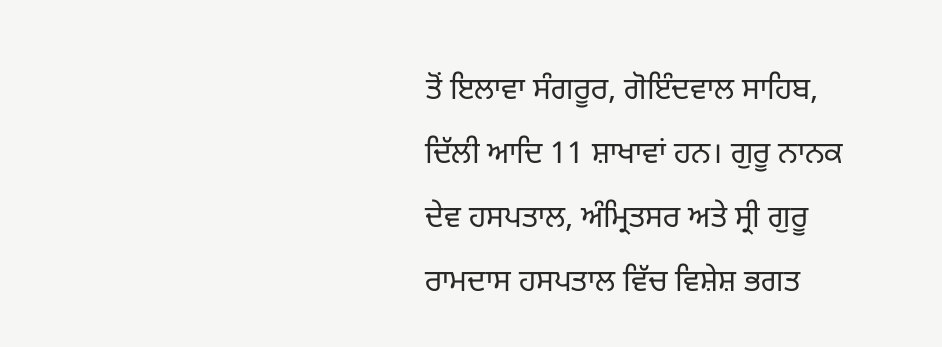ਤੋਂ ਇਲਾਵਾ ਸੰਗਰੂਰ, ਗੋਇੰਦਵਾਲ ਸਾਹਿਬ, ਦਿੱਲੀ ਆਦਿ 11 ਸ਼ਾਖਾਵਾਂ ਹਨ। ਗੁਰੂ ਨਾਨਕ ਦੇਵ ਹਸਪਤਾਲ, ਅੰਮ੍ਰਿਤਸਰ ਅਤੇ ਸ੍ਰੀ ਗੁਰੂ ਰਾਮਦਾਸ ਹਸਪਤਾਲ ਵਿੱਚ ਵਿਸ਼ੇਸ਼ ਭਗਤ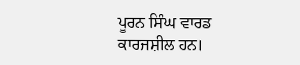ਪੂਰਨ ਸਿੰਘ ਵਾਰਡ ਕਾਰਜਸ਼ੀਲ ਹਨ।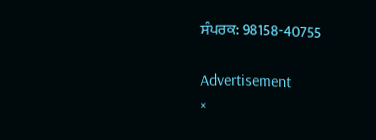ਸੰਪਰਕ: 98158-40755

Advertisement
×